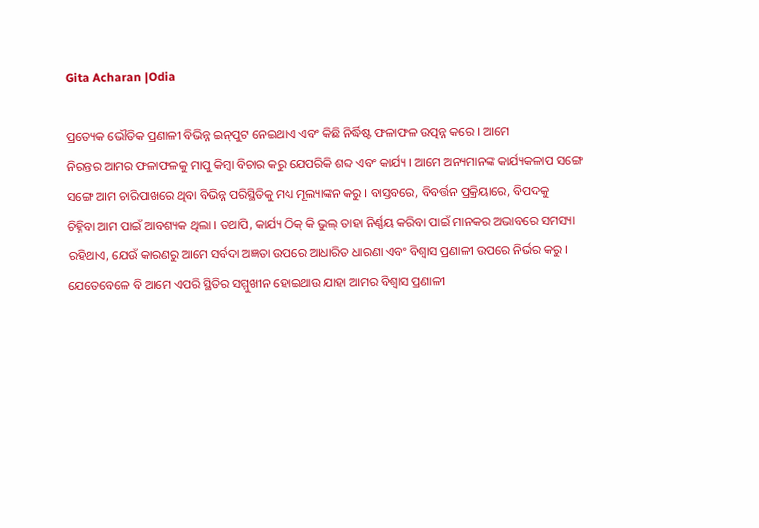Gita Acharan |Odia

ପ୍ରତ୍ୟେକ ଭୌତିକ ପ୍ରଣାଳୀ ବିଭିନ୍ନ ଇନ୍‌ପୁଟ ନେଇଥାଏ ଏବଂ କିଛି ନିର୍ଦ୍ଧିଷ୍ଟ ଫଳାଫଳ ଉତ୍ପନ୍ନ କରେ । ଆମେ
ନିରନ୍ତର ଆମର ଫଳାଫଳକୁ ମାପୁ କିମ୍ବା ବିଚାର କରୁ ଯେପରିକି ଶବ୍ଦ ଏବଂ କାର୍ଯ୍ୟ । ଆମେ ଅନ୍ୟମାନଙ୍କ କାର୍ଯ୍ୟକଳାପ ସଙ୍ଗେ
ସଙ୍ଗେ ଆମ ଚାରିପାଖରେ ଥିବା ବିଭିନ୍ନ ପରିସ୍ଥିତିକୁ ମଧ୍ୟ ମୂଲ୍ୟାଙ୍କନ କରୁ । ବାସ୍ତବରେ, ବିବର୍ତ୍ତନ ପ୍ରକ୍ରିୟାରେ, ବିପଦକୁ
ଚିହ୍ନିବା ଆମ ପାଇଁ ଆବଶ୍ୟକ ଥିଲା । ତଥାପି, କାର୍ଯ୍ୟ ଠିକ୍‌ କି ଭୁଲ୍‌ ତାହା ନିର୍ଣ୍ଣୟ କରିବା ପାଇଁ ମାନକର ଅଭାବରେ ସମସ୍ୟା
ରହିଥାଏ, ଯେଉଁ କାରଣରୁ ଆମେ ସର୍ବଦା ଅଜ୍ଞତା ଉପରେ ଆଧାରିତ ଧାରଣା ଏବଂ ବିଶ୍ୱାସ ପ୍ରଣାଳୀ ଉପରେ ନିର୍ଭର କରୁ ।
ଯେତେବେଳେ ବି ଆମେ ଏପରି ସ୍ଥିତିର ସମ୍ମୁଖୀନ ହୋଇଥାଉ ଯାହା ଆମର ବିଶ୍ୱାସ ପ୍ରଣାଳୀ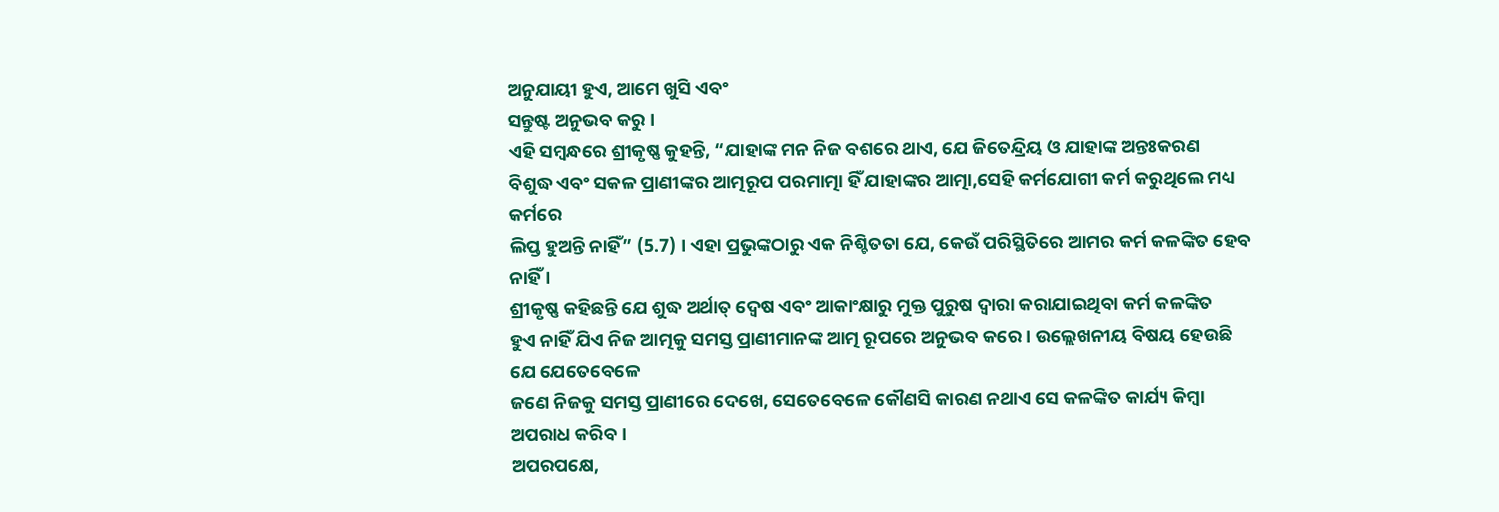ଅନୁଯାୟୀ ହୁଏ, ଆମେ ଖୁସି ଏବଂ
ସନ୍ତୁଷ୍ଟ ଅନୁଭବ କରୁ ।
ଏହି ସମ୍ବନ୍ଧରେ ଶ୍ରୀକୃଷ୍ଣ କୁହନ୍ତି, “ଯାହାଙ୍କ ମନ ନିଜ ବଶରେ ଥାଏ, ଯେ ଜିତେନ୍ଦ୍ରିୟ ଓ ଯାହାଙ୍କ ଅନ୍ତଃକରଣ
ବିଶୁଦ୍ଧ ଏବଂ ସକଳ ପ୍ରାଣୀଙ୍କର ଆତ୍ମରୂପ ପରମାତ୍ମା ହିଁ ଯାହାଙ୍କର ଆତ୍ମା,ସେହି କର୍ମଯୋଗୀ କର୍ମ କରୁଥିଲେ ମଧ୍ୟ କର୍ମରେ
ଲିପ୍ତ ହୁଅନ୍ତି ନାହିଁ” (5.7) । ଏହା ପ୍ରଭୁଙ୍କଠାରୁ ଏକ ନିଶ୍ଚିତତା ଯେ, କେଉଁ ପରିସ୍ଥିତିରେ ଆମର କର୍ମ କଳଙ୍କିତ ହେବ ନାହିଁ ।
ଶ୍ରୀକୃଷ୍ଣ କହିଛନ୍ତି ଯେ ଶୁଦ୍ଧ ଅର୍ଥାତ୍‌ ଦ୍ୱେଷ ଏବଂ ଆକାଂକ୍ଷାରୁ ମୁକ୍ତ ପୁରୁଷ ଦ୍ୱାରା କରାଯାଇଥିବା କର୍ମ କଳଙ୍କିତ
ହୁଏ ନାହିଁ ଯିଏ ନିଜ ଆତ୍ମକୁ ସମସ୍ତ ପ୍ରାଣୀମାନଙ୍କ ଆତ୍ମ ରୂପରେ ଅନୁଭବ କରେ । ଉଲ୍ଲେଖନୀୟ ବିଷୟ ହେଉଛି ଯେ ଯେତେବେଳେ
ଜଣେ ନିଜକୁ ସମସ୍ତ ପ୍ରାଣୀରେ ଦେଖେ, ସେତେବେଳେ କୌଣସି କାରଣ ନଥାଏ ସେ କଳଙ୍କିତ କାର୍ଯ୍ୟ କିମ୍ବା ଅପରାଧ କରିବ ।
ଅପରପକ୍ଷେ,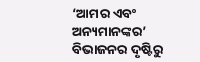‘ଆମର ଏବଂ ଅନ୍ୟମାନଙ୍କର’ ବିଭାଜନର ଦୃଷ୍ଟିରୁ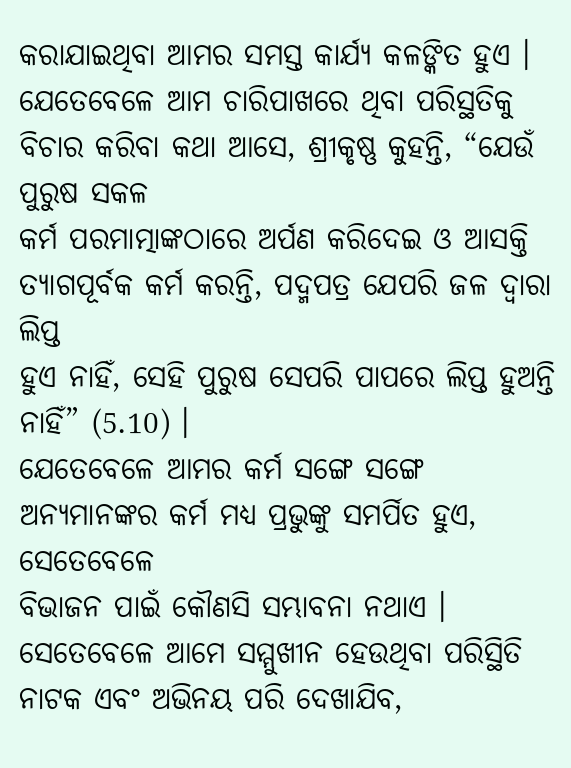କରାଯାଇଥିବା ଆମର ସମସ୍ତ କାର୍ଯ୍ୟ କଳଙ୍କିତ ହୁଏ ।
ଯେତେବେଳେ ଆମ ଚାରିପାଖରେ ଥିବା ପରିସ୍ଥତିକୁ ବିଚାର କରିବା କଥା ଆସେ, ଶ୍ରୀକୃଷ୍ଣ କୁହନ୍ତି, “ଯେଉଁ ପୁରୁଷ ସକଳ
କର୍ମ ପରମାତ୍ମାଙ୍କଠାରେ ଅର୍ପଣ କରିଦେଇ ଓ ଆସକ୍ତି ତ୍ୟାଗପୂର୍ବକ କର୍ମ କରନ୍ତି, ପଦ୍ମପତ୍ର ଯେପରି ଜଳ ଦ୍ୱାରା ଲିପ୍ତ
ହୁଏ ନାହିଁ, ସେହି ପୁରୁଷ ସେପରି ପାପରେ ଲିପ୍ତ ହୁଅନ୍ତି ନାହିଁ” (5.10) ।
ଯେତେବେଳେ ଆମର କର୍ମ ସଙ୍ଗେ ସଙ୍ଗେ ଅନ୍ୟମାନଙ୍କର କର୍ମ ମଧ୍ୟ ପ୍ରଭୁଙ୍କୁ ସମର୍ପିତ ହୁଏ, ସେତେବେଳେ
ବିଭାଜନ ପାଇଁ କୌଣସି ସମ୍ଭାବନା ନଥାଏ । ସେତେବେଳେ ଆମେ ସମ୍ମୁଖୀନ ହେଉଥିବା ପରିସ୍ଥିତି ନାଟକ ଏବଂ ଅଭିନୟ ପରି ଦେଖାଯିବ,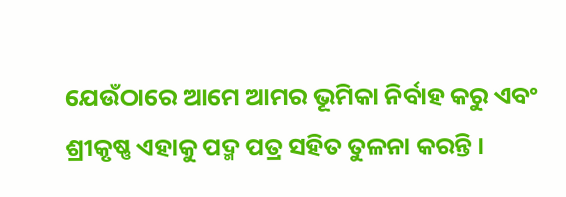ଯେଉଁଠାରେ ଆମେ ଆମର ଭୂମିକା ନିର୍ବାହ କରୁ ଏବଂ ଶ୍ରୀକୃଷ୍ଣ ଏହାକୁ ପଦ୍ମ ପତ୍ର ସହିତ ତୁଳନା କରନ୍ତି ।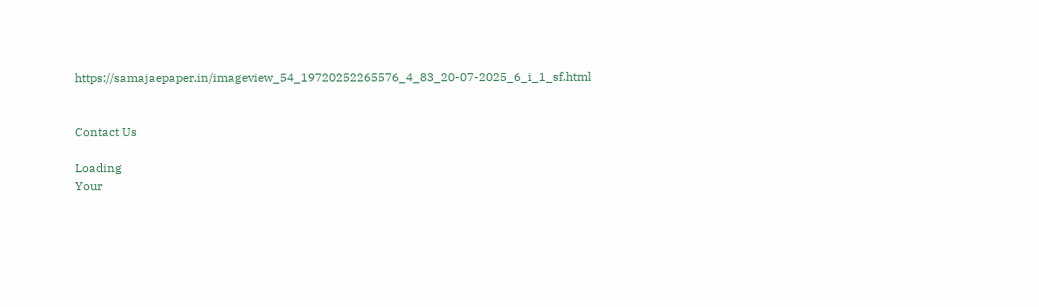https://samajaepaper.in/imageview_54_19720252265576_4_83_20-07-2025_6_i_1_sf.html


Contact Us

Loading
Your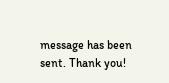message has been sent. Thank you!